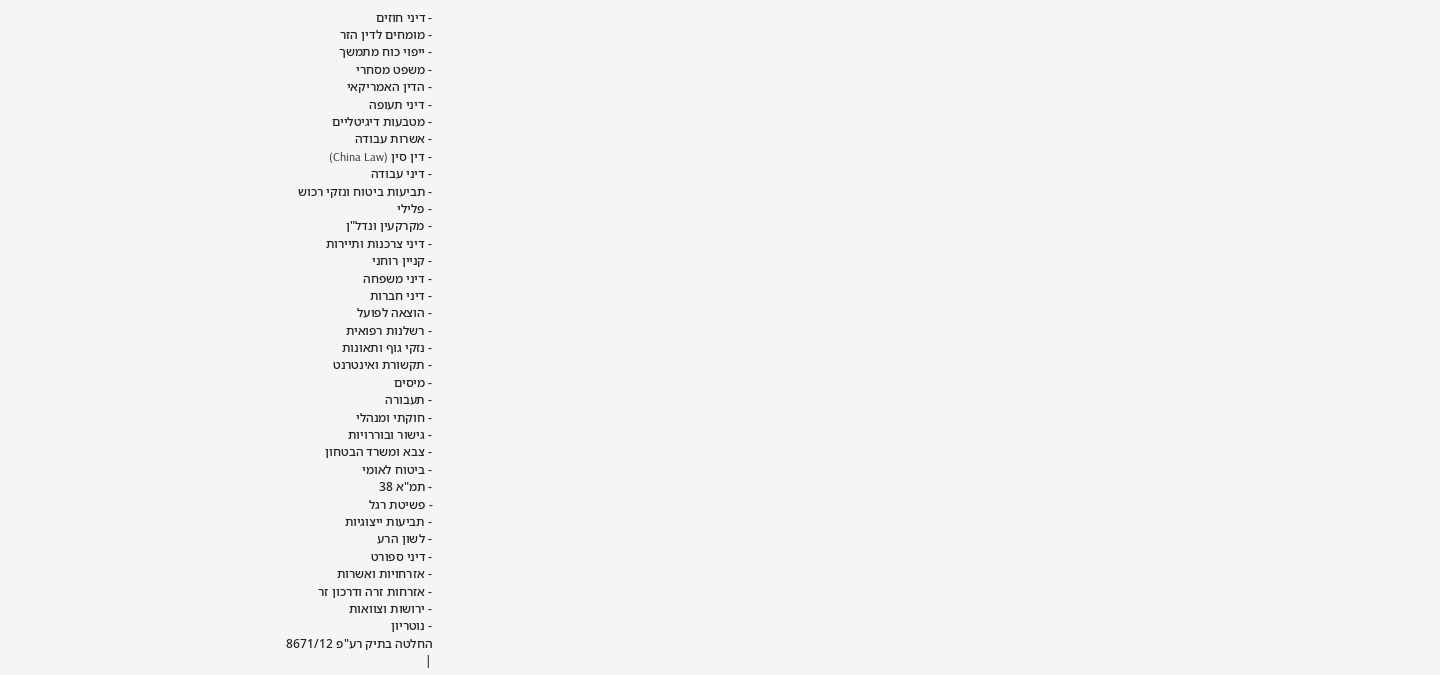- דיני חוזים
- מומחים לדין הזר
- ייפוי כוח מתמשך
- משפט מסחרי
- הדין האמריקאי
- דיני תעופה
- מטבעות דיגיטליים
- אשרות עבודה
- דין סין (China Law)
- דיני עבודה
- תביעות ביטוח ונזקי רכוש
- פלילי
- מקרקעין ונדל"ן
- דיני צרכנות ותיירות
- קניין רוחני
- דיני משפחה
- דיני חברות
- הוצאה לפועל
- רשלנות רפואית
- נזקי גוף ותאונות
- תקשורת ואינטרנט
- מיסים
- תעבורה
- חוקתי ומנהלי
- גישור ובוררויות
- צבא ומשרד הבטחון
- ביטוח לאומי
- תמ"א 38
- פשיטת רגל
- תביעות ייצוגיות
- לשון הרע
- דיני ספורט
- אזרחויות ואשרות
- אזרחות זרה ודרכון זר
- ירושות וצוואות
- נוטריון
החלטה בתיק רע"פ 8671/12
|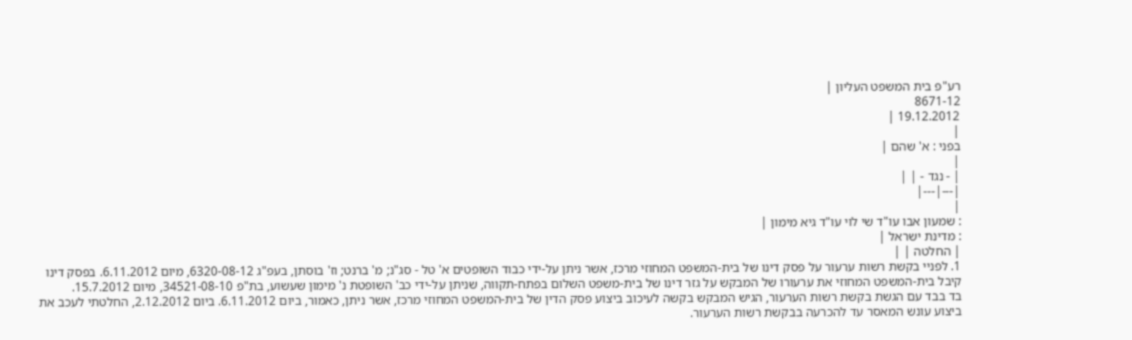רע"פ בית המשפט העליון |
8671-12
19.12.2012 |
|
בפני : א' שהם |
|
| - נגד - | |
|---|---|
|
: שמעון אבו עו"ד שי לוי עו"ד גיא מימון |
: מדינת ישראל |
| החלטה | |
1. לפניי בקשת רשות ערעור על פסק דינו של בית-המשפט המחוזי מרכז, אשר ניתן על-ידי כבוד השופטים א' טל - סג"נ; מ' ברנט; וז' בוסתן, בעפ"ג 6320-08-12, מיום 6.11.2012. בפסק דינו קיבל בית-המשפט המחוזי את ערעורו של המבקש על גזר דינו של בית-משפט השלום בפתח-תקווה, שניתן על-ידי כב' השופטת נ' מימון שעשוע, בת"פ 34521-08-10, מיום 15.7.2012.
בד בבד עם הגשת בקשת רשות הערעור, הגיש המבקש בקשה לעיכוב ביצוע פסק הדין של בית-המשפט המחוזי מרכז, אשר ניתן, כאמור, ביום 6.11.2012. ביום 2.12.2012, החלטתי לעכב את ביצוע עונש המאסר עד להכרעה בבקשת רשות הערעור.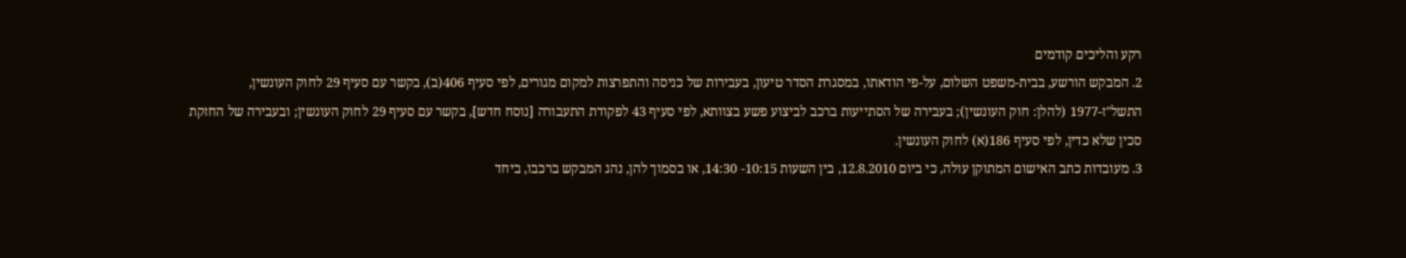רקע והליכים קודמים
2. המבקש הורשע, בבית-משפט השלום, על-פי הודאתו, במסגרת הסדר טיעון, בעבירות של כניסה והתפרצות למקום מגורים, לפי סעיף 406(ב), בקשר עם סעיף 29 לחוק העונשין, התשל"ז-1977 (להלן: חוק העונשין); בעבירה של הסתייעות ברכב לביצוע פשע בצוותא, לפי סעיף 43 לפקודת התעבורה [נוסח חדש], בקשר עם סעיף 29 לחוק העונשין; ובעבירה של החזקת סכין שלא כדין, לפי סעיף 186(א) לחוק העונשין.
3. מעובדות כתב האישום המתוקן עולה, כי ביום 12.8.2010, בין השעות 10:15- 14:30, או בסמוך להן, נהג המבקש ברכבו, ביחד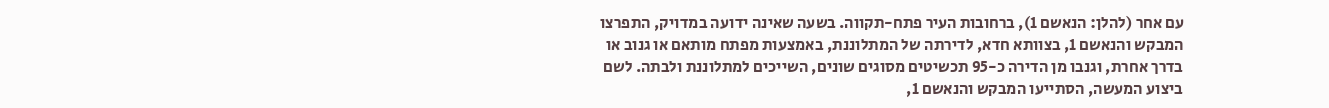עם אחר (להלן: הנאשם 1), ברחובות העיר פתח-תקווה. בשעה שאינה ידועה במדויק, התפרצו המבקש והנאשם 1, בצוותא חדא, לדירתה של המתלוננת, באמצעות מפתח מותאם או גנוב או בדרך אחרת, וגנבו מן הדירה כ-95 תכשיטים מסוגים שונים, השייכים למתלוננת ולבתה. לשם ביצוע המעשה, הסתייעו המבקש והנאשם 1,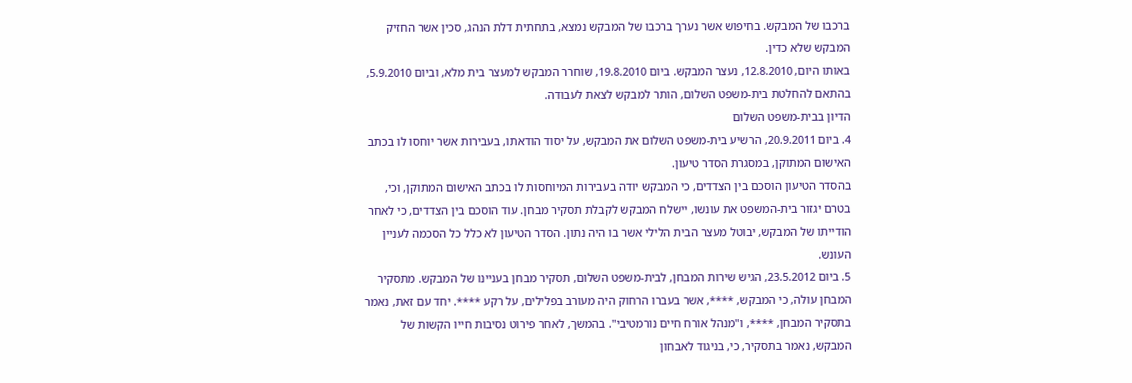ברכבו של המבקש. בחיפוש אשר נערך ברכבו של המבקש נמצא, בתחתית דלת הנהג, סכין אשר החזיק המבקש שלא כדין.
באותו היום, 12.8.2010, נעצר המבקש. ביום 19.8.2010, שוחרר המבקש למעצר בית מלא, וביום 5.9.2010, בהתאם להחלטת בית-משפט השלום, הותר למבקש לצאת לעבודה.
הדיון בבית-משפט השלום
4. ביום 20.9.2011, הרשיע בית-משפט השלום את המבקש, על יסוד הודאתו, בעבירות אשר יוחסו לו בכתב האישום המתוקן, במסגרת הסדר טיעון.
בהסדר הטיעון הוסכם בין הצדדים, כי המבקש יודה בעבירות המיוחסות לו בכתב האישום המתוקן, וכי, בטרם יגזור בית-המשפט את עונשו, יישלח המבקש לקבלת תסקיר מבחן. עוד הוסכם בין הצדדים, כי לאחר הודייתו של המבקש, יבוטל מעצר הבית הלילי אשר בו היה נתון. הסדר הטיעון לא כלל כל הסכמה לעניין העונש.
5. ביום 23.5.2012, הגיש שירות המבחן, לבית-משפט השלום, תסקיר מבחן בעניינו של המבקש. מתסקיר המבחן עולה, כי המבקש, ****, אשר בעברו הרחוק היה מעורב בפלילים, על רקע ****. יחד עם זאת, נאמר בתסקיר המבחן, ****, ו"מנהל אורח חיים נורמטיבי". בהמשך, לאחר פירוט נסיבות חייו הקשות של המבקש, נאמר בתסקיר, כי, בניגוד לאבחון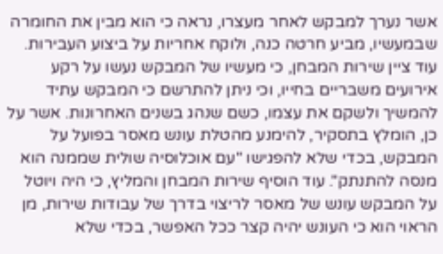אשר נערך למבקש לאחר מעצרו, נראה כי הוא מבין את החומרה שבמעשיו, מביע חרטה כנה, ולוקח אחריות על ביצוע העבירות. עוד ציין שירות המבחן, כי מעשיו של המבקש נעשו על רקע אירועים משבריים בחייו, וכי ניתן להתרשם כי המבקש עתיד להמשיך ולשקם את עצמו, כשם שנהג בשנים האחרונות. אשר על כן, הומלץ בתסקיר, להימנע מהטלת עונש מאסר בפועל על המבקש, בכדי שלא להפגישו "עם אוכלוסיה שולית שממנה הוא מנסה להתנתק". עוד הוסיף שירות המבחן והמליץ, כי היה ויוטל על המבקש עונש של מאסר לריצוי בדרך של עבודות שירות, מן הראוי הוא כי העונש יהיה קצר ככל האפשר, בכדי שלא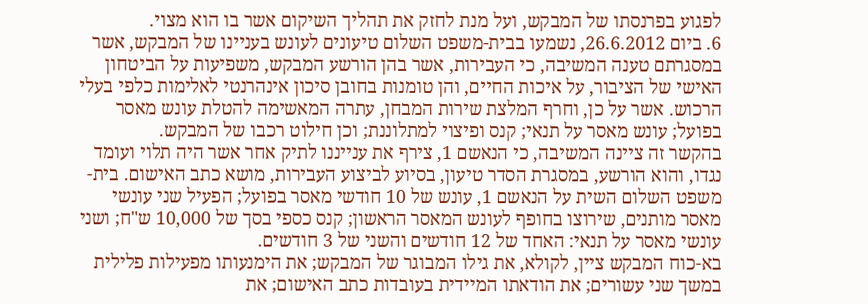לפגוע בפרנסתו של המבקש, ועל מנת לחזק את תהליך השיקום אשר בו הוא מצוי.
6. ביום 26.6.2012, נשמעו בבית-משפט השלום טיעונים לעונש בעניינו של המבקש, אשר במסגרתם טענה המשיבה, כי העבירות, אשר בהן הורשע המבקש, משפיעות על הביטחון האישי של הציבור, על איכות החיים, והן טומנות בחובן סיכון אינהרנטי לאלימות כלפי בעלי הרכוש. אשר על כן, וחרף המלצת שירות המבחן, עתרה המאשימה להטלת עונש מאסר בפועל; עונש מאסר על תנאי; קנס ופיצוי למתלוננת; וכן חילוט רכבו של המבקש.
בהקשר זה ציינה המשיבה, כי הנאשם 1, צירף את ענייננו לתיק אחר אשר היה תלוי ועומד נגדו, והוא הורשע, במסגרת הסדר טיעון, בסיוע לביצוע העבירות, מושא כתב האישום. בית-משפט השלום השית על הנאשם 1, עונש של 10 חודשי מאסר בפועל; הפעיל שני עונשי מאסר מותנים, שירוצו בחופף לעונש המאסר הראשון; קנס כספי בסך של 10,000 ש"ח; ושני עונשי מאסר על תנאי: האחד של 12 חודשים והשני של 3 חודשים.
בא-כוח המבקש ציין, לקולא, את גילו המבוגר של המבקש; את הימנעותו מפעילות פלילית במשך שני עשורים; את הודאתו המיידית בעובדות כתב האישום; את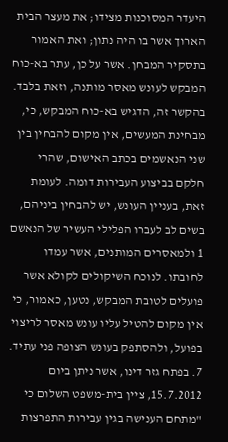היעדר המסוכנות מצידו; את מעצר הבית הארוך אשר בו היה נתון; ואת האמור בתסקיר המבחן. אשר על כן, עתר בא-כוח המבקש לעונש מאסר מותנה, וזאת בלבד.
בהקשר זה, הדגיש בא-כוח המבקש, כי, מבחינת המעשים, אין מקום להבחין בין שני הנאשמים בכתב האישום, שהרי חלקם בביצוע העבירות דומה. לעומת זאת, בעניין העונש, יש להבחין ביניהם, בשים לב לעברו הפלילי העשיר של הנאשם 1 ולמאסרים המותנים, אשר עמדו לחובתו. לנוכח השיקולים לקולא אשר פועלים לטובת המבקש, נטען, כאמור, כי אין מקום להטיל עליו עונש מאסר לריצוי בפועל, ולהסתפק בעונש הצופה פני עתיד.
7. בפתח גזר דינו, אשר ניתן ביום 15.7.2012, ציין בית-משפט השלום כי "מתחם הענישה בגין עבירות התפרצות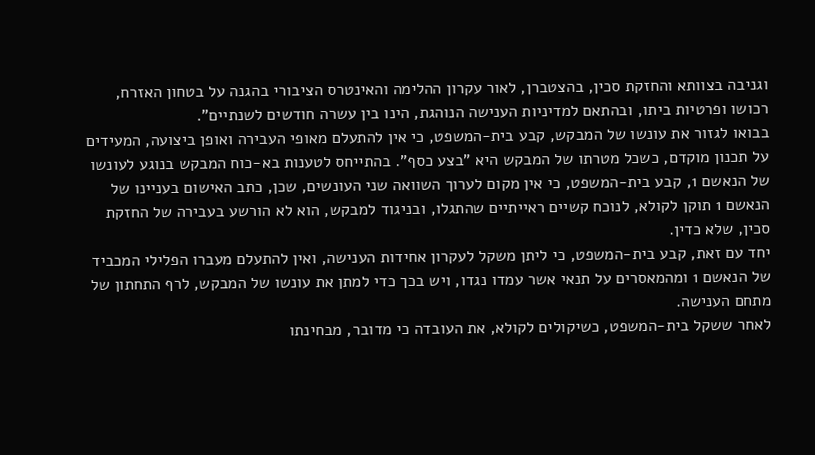וגניבה בצוותא והחזקת סכין, בהצטברן, לאור עקרון ההלימה והאינטרס הציבורי בהגנה על בטחון האזרח, רכושו ופרטיות ביתו, ובהתאם למדיניות הענישה הנוהגת, הינו בין עשרה חודשים לשנתיים".
בבואו לגזור את עונשו של המבקש, קבע בית-המשפט, כי אין להתעלם מאופי העבירה ואופן ביצועה, המעידים על תכנון מוקדם, כשכל מטרתו של המבקש היא "בצע כסף". בהתייחס לטענות בא-כוח המבקש בנוגע לעונשו של הנאשם 1, קבע בית-המשפט, כי אין מקום לערוך השוואה שני העונשים, שכן, כתב האישום בעניינו של הנאשם 1 תוקן לקולא, לנוכח קשיים ראייתיים שהתגלו, ובניגוד למבקש, הוא לא הורשע בעבירה של החזקת סכין, שלא כדין.
יחד עם זאת, קבע בית-המשפט, כי ליתן משקל לעקרון אחידות הענישה, ואין להתעלם מעברו הפלילי המכביד של הנאשם 1 ומהמאסרים על תנאי אשר עמדו נגדו, ויש בכך כדי למתן את עונשו של המבקש, לרף התחתון של מתחם הענישה.
לאחר ששקל בית-המשפט, כשיקולים לקולא, את העובדה כי מדובר, מבחינתו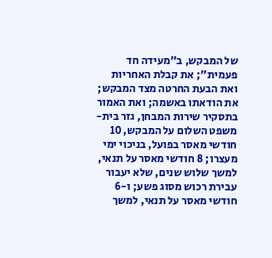של המבקש, ב"מעידה חד פעמית"; את קבלת האחריות ואת הבעת החרטה מצד המבקש; את הודאתו באשמה; ואת האמור בתסקיר שירות המבחן, גזר בית-משפט השלום על המבקש, 10 חודשי מאסר בפועל, בניכוי ימי מעצרו; 8 חודשי מאסר על תנאי, למשך שלוש שנים, שלא יעבור עבירת רכוש מסוג פשע; ו-6 חודשי מאסר על תנאי, למשך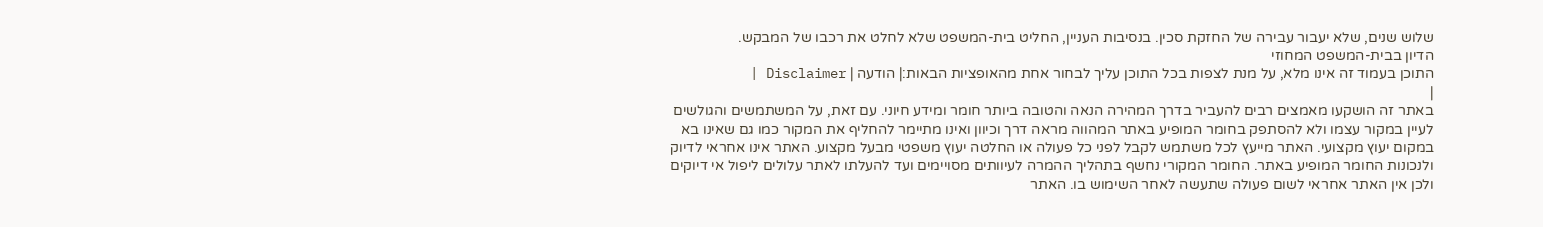שלוש שנים, שלא יעבור עבירה של החזקת סכין. בנסיבות העניין, החליט בית-המשפט שלא לחלט את רכבו של המבקש.
הדיון בבית-המשפט המחוזי
התוכן בעמוד זה אינו מלא, על מנת לצפות בכל התוכן עליך לבחור אחת מהאופציות הבאות:| הודעה | Disclaimer |
|
באתר זה הושקעו מאמצים רבים להעביר בדרך המהירה הנאה והטובה ביותר חומר ומידע חיוני. עם זאת, על המשתמשים והגולשים לעיין במקור עצמו ולא להסתפק בחומר המופיע באתר המהווה מראה דרך וכיוון ואינו מתיימר להחליף את המקור כמו גם שאינו בא במקום יעוץ מקצועי. האתר מייעץ לכל משתמש לקבל לפני כל פעולה או החלטה יעוץ משפטי מבעל מקצוע. האתר אינו אחראי לדיוק ולנכונות החומר המופיע באתר. החומר המקורי נחשף בתהליך ההמרה לעיוותים מסויימים ועד להעלתו לאתר עלולים ליפול אי דיוקים ולכן אין האתר אחראי לשום פעולה שתעשה לאחר השימוש בו. האתר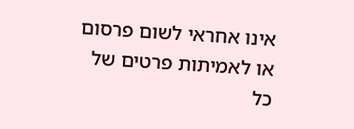אינו אחראי לשום פרסום או לאמיתות פרטים של כל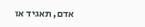אדם, תאגיד או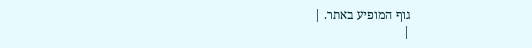גוף המופיע באתר. |
|